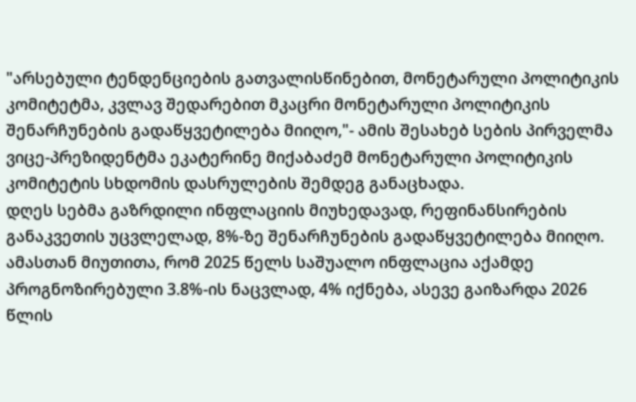"არსებული ტენდენციების გათვალისწინებით, მონეტარული პოლიტიკის კომიტეტმა, კვლავ შედარებით მკაცრი მონეტარული პოლიტიკის შენარჩუნების გადაწყვეტილება მიიღო,"- ამის შესახებ სების პირველმა ვიცე-პრეზიდენტმა ეკატერინე მიქაბაძემ მონეტარული პოლიტიკის კომიტეტის სხდომის დასრულების შემდეგ განაცხადა.
დღეს სებმა გაზრდილი ინფლაციის მიუხედავად, რეფინანსირების განაკვეთის უცვლელად, 8%-ზე შენარჩუნების გადაწყვეტილება მიიღო. ამასთან მიუთითა, რომ 2025 წელს საშუალო ინფლაცია აქამდე პროგნოზირებული 3.8%-ის ნაცვლად, 4% იქნება, ასევე გაიზარდა 2026 წლის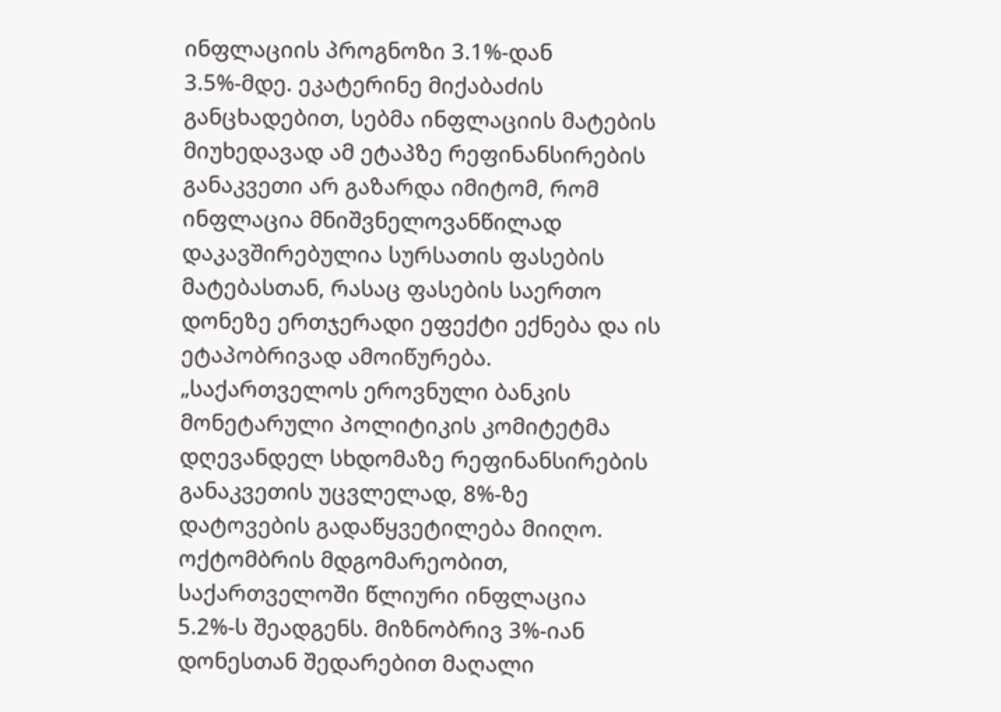ინფლაციის პროგნოზი 3.1%-დან 3.5%-მდე. ეკატერინე მიქაბაძის განცხადებით, სებმა ინფლაციის მატების მიუხედავად ამ ეტაპზე რეფინანსირების განაკვეთი არ გაზარდა იმიტომ, რომ ინფლაცია მნიშვნელოვანწილად დაკავშირებულია სურსათის ფასების მატებასთან, რასაც ფასების საერთო დონეზე ერთჯერადი ეფექტი ექნება და ის ეტაპობრივად ამოიწურება.
„საქართველოს ეროვნული ბანკის მონეტარული პოლიტიკის კომიტეტმა დღევანდელ სხდომაზე რეფინანსირების განაკვეთის უცვლელად, 8%-ზე დატოვების გადაწყვეტილება მიიღო. ოქტომბრის მდგომარეობით, საქართველოში წლიური ინფლაცია 5.2%-ს შეადგენს. მიზნობრივ 3%-იან დონესთან შედარებით მაღალი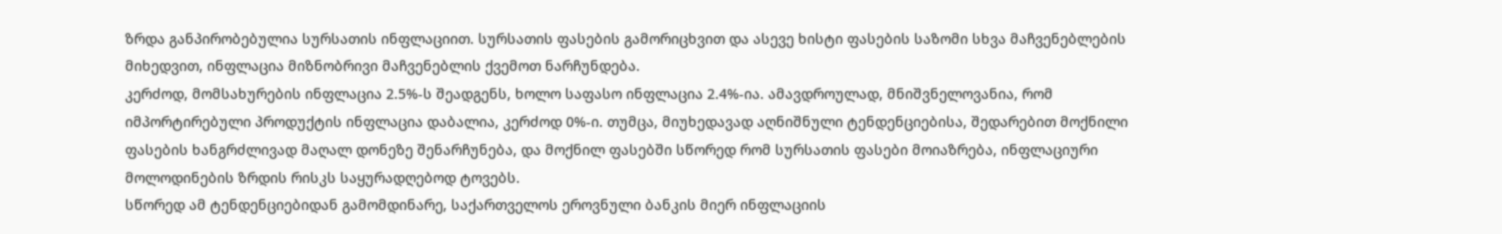ზრდა განპირობებულია სურსათის ინფლაციით. სურსათის ფასების გამორიცხვით და ასევე ხისტი ფასების საზომი სხვა მაჩვენებლების მიხედვით, ინფლაცია მიზნობრივი მაჩვენებლის ქვემოთ ნარჩუნდება.
კერძოდ, მომსახურების ინფლაცია 2.5%-ს შეადგენს, ხოლო საფასო ინფლაცია 2.4%-ია. ამავდროულად, მნიშვნელოვანია, რომ იმპორტირებული პროდუქტის ინფლაცია დაბალია, კერძოდ 0%-ი. თუმცა, მიუხედავად აღნიშნული ტენდენციებისა, შედარებით მოქნილი ფასების ხანგრძლივად მაღალ დონეზე შენარჩუნება, და მოქნილ ფასებში სწორედ რომ სურსათის ფასები მოიაზრება, ინფლაციური მოლოდინების ზრდის რისკს საყურადღებოდ ტოვებს.
სწორედ ამ ტენდენციებიდან გამომდინარე, საქართველოს ეროვნული ბანკის მიერ ინფლაციის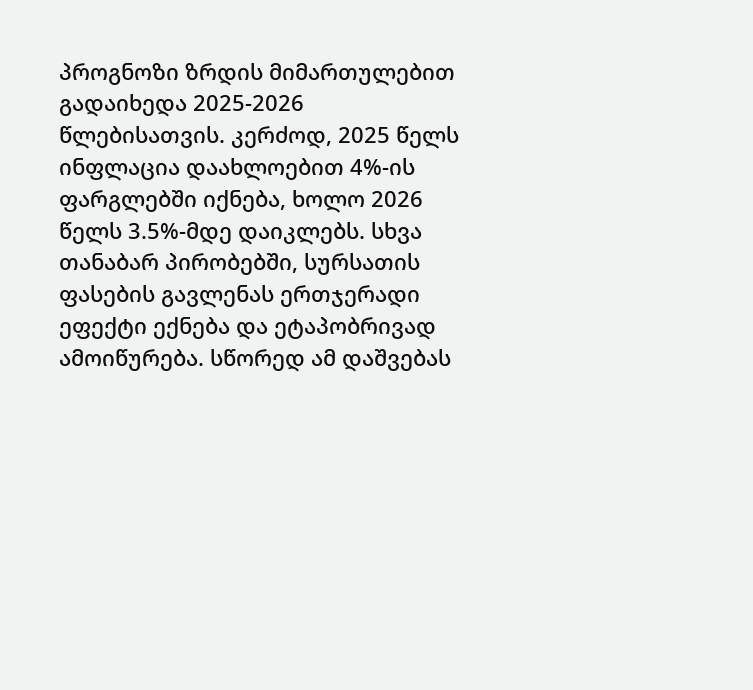პროგნოზი ზრდის მიმართულებით გადაიხედა 2025-2026 წლებისათვის. კერძოდ, 2025 წელს ინფლაცია დაახლოებით 4%-ის ფარგლებში იქნება, ხოლო 2026 წელს 3.5%-მდე დაიკლებს. სხვა თანაბარ პირობებში, სურსათის ფასების გავლენას ერთჯერადი ეფექტი ექნება და ეტაპობრივად ამოიწურება. სწორედ ამ დაშვებას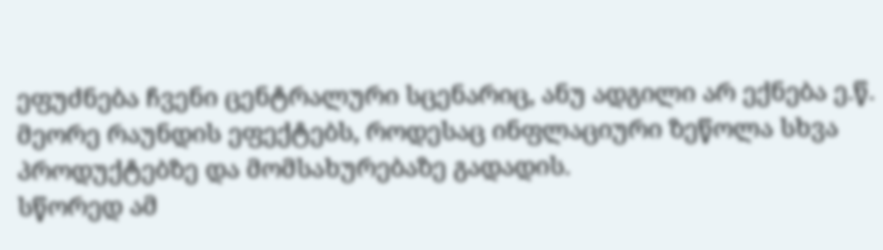ეფუძნება ჩვენი ცენტრალური სცენარიც, ანუ ადგილი არ ექნება ე.წ. მეორე რაუნდის ეფექტებს, როდესაც ინფლაციური ზეწოლა სხვა პროდუქტებზე და მომსახურებაზე გადადის.
სწორედ ამ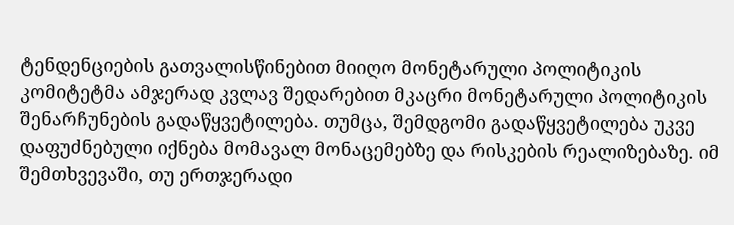ტენდენციების გათვალისწინებით მიიღო მონეტარული პოლიტიკის კომიტეტმა ამჯერად კვლავ შედარებით მკაცრი მონეტარული პოლიტიკის შენარჩუნების გადაწყვეტილება. თუმცა, შემდგომი გადაწყვეტილება უკვე დაფუძნებული იქნება მომავალ მონაცემებზე და რისკების რეალიზებაზე. იმ შემთხვევაში, თუ ერთჯერადი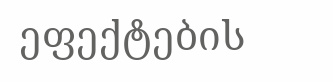ეფექტების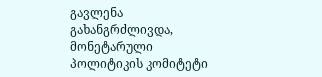გავლენა გახანგრძლივდა, მონეტარული პოლიტიკის კომიტეტი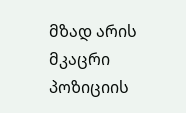მზად არის მკაცრი პოზიციის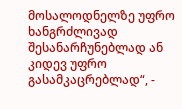მოსალოდნელზე უფრო ხანგრძლივად შესანარჩუნებლად ან კიდევ უფრო გასამკაცრებლად“, -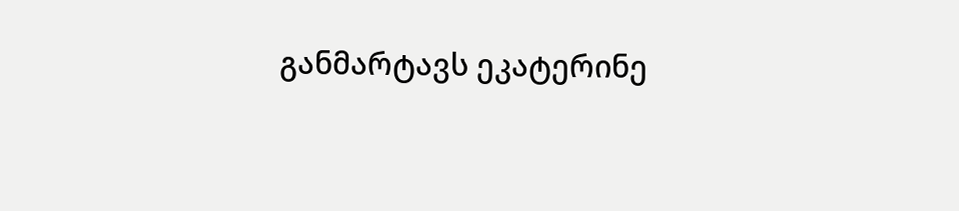განმარტავს ეკატერინე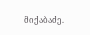მიქაბაძე.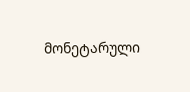მონეტარული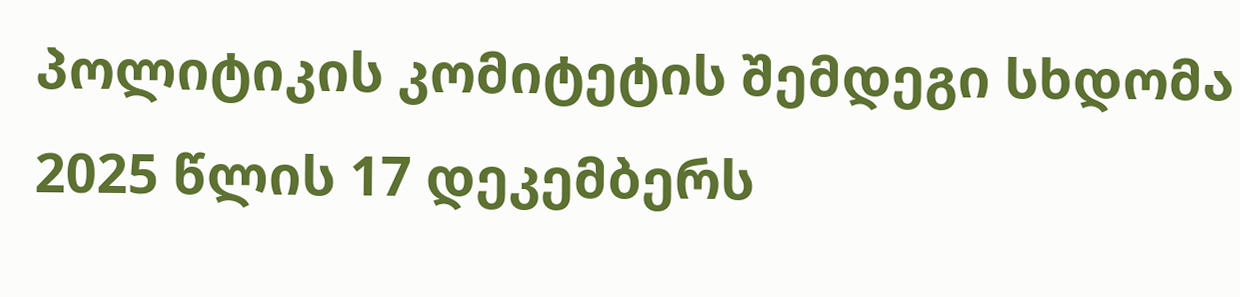პოლიტიკის კომიტეტის შემდეგი სხდომა 2025 წლის 17 დეკემბერს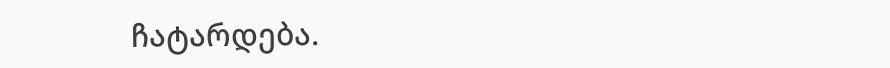ჩატარდება.